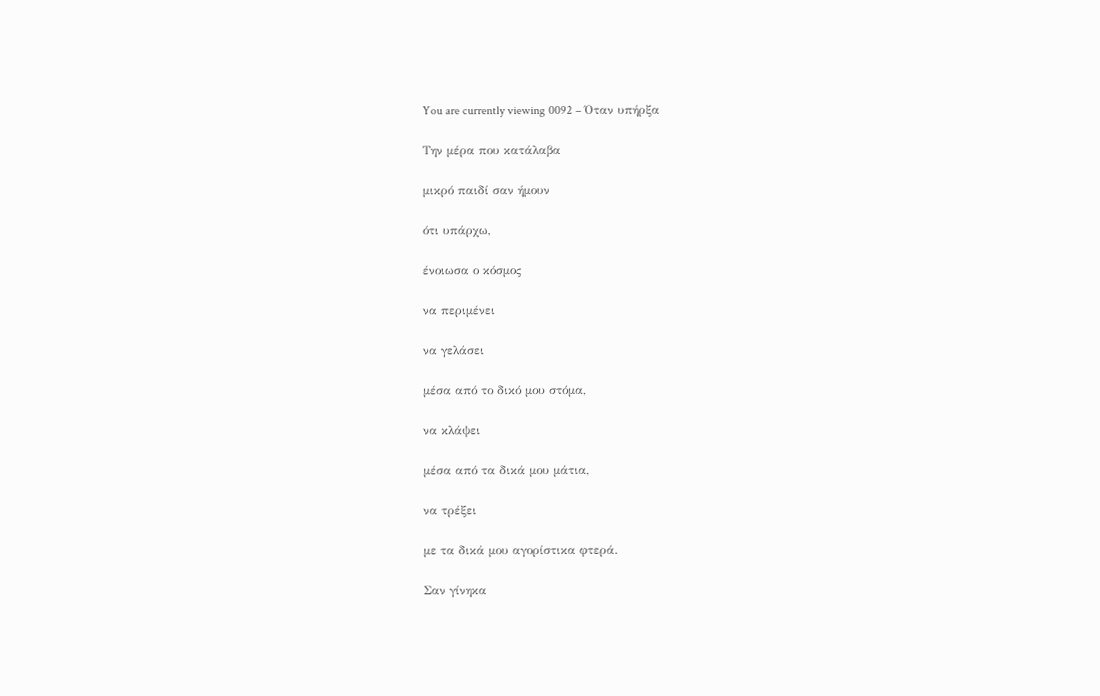You are currently viewing 0092 – Όταν υπήρξα

Την μέρα που κατάλαβα

μικρό παιδί σαν ήμουν

ότι υπάρχω,

ένοιωσα ο κόσμος

να περιμένει

να γελάσει

μέσα από το δικό μου στόμα,

να κλάψει

μέσα από τα δικά μου μάτια,

να τρέξει

με τα δικά μου αγορίστικα φτερά.

Σαν γίνηκα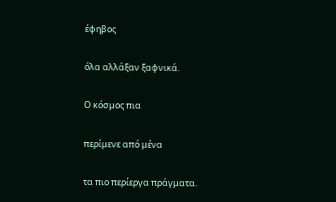έφηβος

όλα αλλάξαν ξαφνικά.

Ο κόσμος πια

περίμενε από μένα

τα πιο περίεργα πράγματα.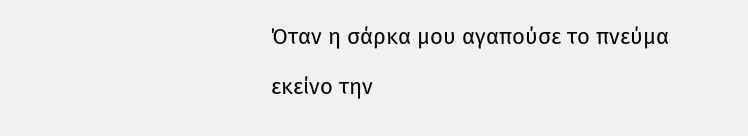Όταν η σάρκα μου αγαπούσε το πνεύμα

εκείνο την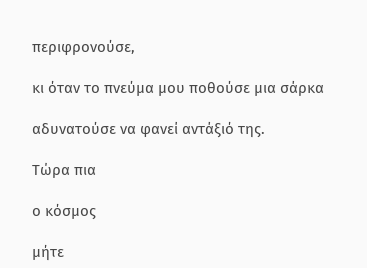περιφρονούσε,

κι όταν το πνεύμα μου ποθούσε μια σάρκα

αδυνατούσε να φανεί αντάξιό της.

Τώρα πια

ο κόσμος

μήτε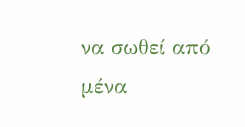να σωθεί από μένα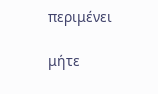περιμένει

μήτε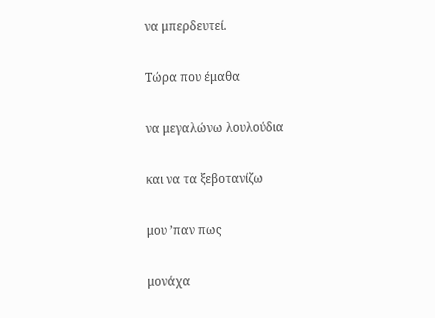να μπερδευτεί.

Τώρα που έμαθα

να μεγαλώνω λουλούδια

και να τα ξεβοτανίζω

μου ’παν πως

μονάχα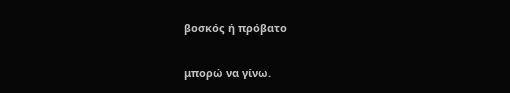βοσκός ή πρόβατο

μπορώ να γίνω.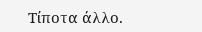Τίποτα άλλο.